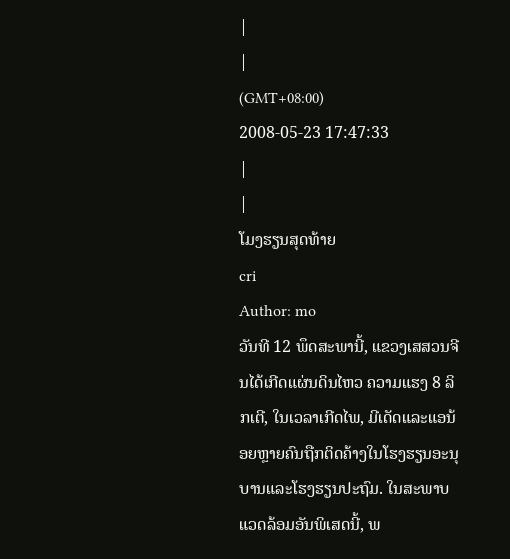|
|
(GMT+08:00)
2008-05-23 17:47:33
|
|
ໂມງຮຽນສຸດທ້າຍ
cri
Author: mo
ວັນທີ 12 ພຶດສະພານີ້, ແຂວງເສສວນຈີນໄດ້ເກີດແຜ່ນດິນໄຫວ ຄວາມແຮງ 8 ລິກເຕີ, ໃນເວລາເກີດໄພ, ມີເດັດແລະແອນ້ອຍຫຼາຍຄົນຖືກຕິດຄ້າງໃນໂຮງຮຽນອະນຸບານແລະໂຮງຮຽນປະຖົມ. ໃນສະພາບແວດລ້ອມອັນພິເສດນີ້, ພ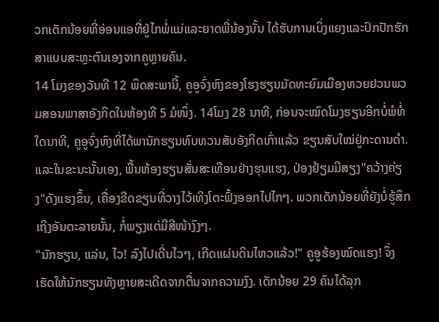ວກເດັກນ້ອຍທີ່ອ່ອນແອທີ່ຢູ່ໄກພໍ່ແມ່ແລະຍາດພີ່ນ້ອງນັ້ນ ໄດ້ຮັບການເບິ່ງແຍງແລະປົກປັກຮັກສາແບບສະຫຼະຕົນເອງຈາກຄູຫຼາຍຄົນ.
14 ໂມງຂອງວັນທີ 12 ພຶດສະພານີ້, ຄູອູຈົ່ງຫົງຂອງໂຮງຮຽນມັດທະຍົມເມືອງຫວຍຢວນພວມສອນພາສາອັງກິດໃນຫ້ອງທີ 5 ມໍໜຶ່ງ. 14ໂມງ 28 ນາທີ, ກ່ອນຈະໝົດໂມງຮຽນອີກບໍ່ພໍທໍ່ໃດນາທີ, ຄູອູຈົ່ງຫົງທີ່ໄດ້ພານັກຮຽນທົບທວນສັບອັງກິດເກົ່າແລ້ວ ຂຽນສັບໃໝ່ຢູ່ກະດານດຳ. ແລະໃນຂະນະນັ້ນເອງ, ພື້ນຫ້ອງຮຽນສັ່ນສະເທືອນຢ່າງຮຸນແຮງ, ປ່ອງຢ້ຽມມີສຽງ"ຄວ້າງຄ່ຽງ"ດັງແຮງຂຶ້ນ, ເຄື່ອງຂີດຂຽນທີ່ວາງໄວ້ເທິງໂຕະຟົ້ງອອກໄປໄກໆ. ພວກເດັກນ້ອຍທີ່ຍັງບໍ່ຮູ້ສຶກເຖິງອັນຕະລາຍນັ້ນ, ກໍ່ພຽງແຕ່ມີສີໜ້າງົງໆ.
"ນັກຮຽນ, ແລ່ນ, ໄວ! ລົງໄປເດີ່ນໄວໆ, ເກີດແຜ່ນດິນໄຫວແລ້ວ!" ຄູອູຮ້ອງໝົດແຮງ! ຈຶ່ງເຮັດໃຫ້ນັກຮຽນທັງຫຼາຍສະເດີດຈາກຕື່ນຈາກຄວາມງົງ. ເດັກນ້ອຍ 29 ຄົນໄດ້ລຸກ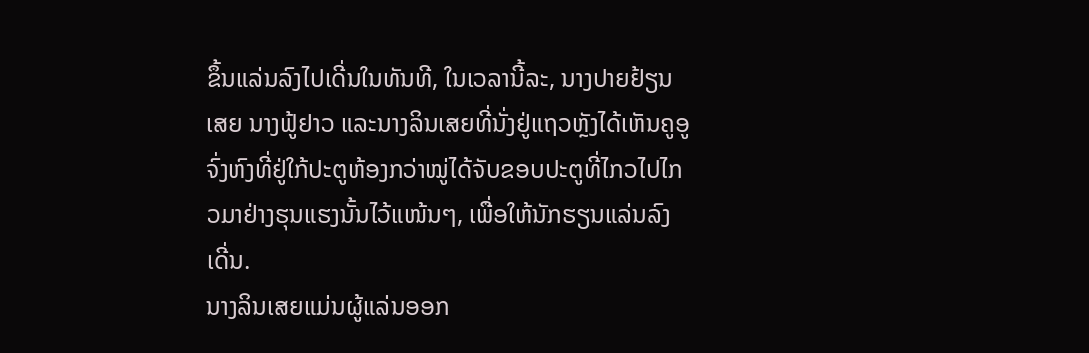ຂຶ້ນແລ່ນລົງໄປເດີ່ນໃນທັນທີ, ໃນເວລານີ້ລະ, ນາງປາຍຢ້ຽນເສຍ ນາງຟູ້ຢາວ ແລະນາງລິນເສຍທີ່ນັ່ງຢູ່ແຖວຫຼັງໄດ້ເຫັນຄູອູຈົ່ງຫົງທີ່ຢູ່ໃກ້ປະຕູຫ້ອງກວ່າໝູ່ໄດ້ຈັບຂອບປະຕູທີ່ໄກວໄປໄກວມາຢ່າງຮຸນແຮງນັ້ນໄວ້ແໜ້ນໆ, ເພື່ອໃຫ້ນັກຮຽນແລ່ນລົງເດີ່ນ.
ນາງລິນເສຍແມ່ນຜູ້ແລ່ນອອກ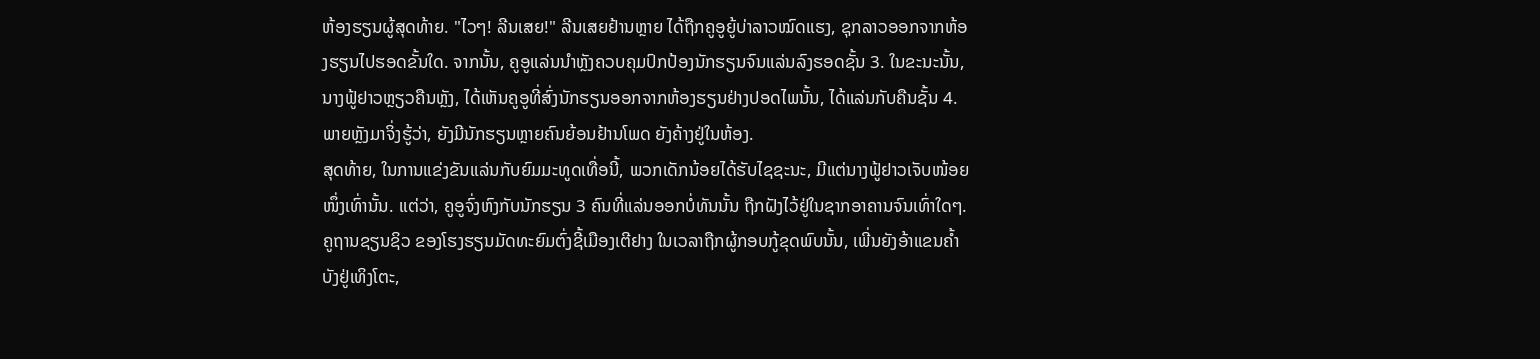ຫ້ອງຮຽນຜູ້ສຸດທ້າຍ. "ໄວໆ! ລີນເສຍ!" ລີນເສຍຢ້ານຫຼາຍ ໄດ້ຖືກຄູອູຍູ້ບ່າລາວໝົດແຮງ, ຊຸກລາວອອກຈາກຫ້ອງຮຽນໄປຮອດຂັ້ນໃດ. ຈາກນັ້ນ, ຄູອູແລ່ນນຳຫຼັງຄວບຄຸມປົກປ້ອງນັກຮຽນຈົນແລ່ນລົງຮອດຊັ້ນ 3. ໃນຂະນະນັ້ນ, ນາງຟູ້ຢາວຫຼຽວຄືນຫຼັງ, ໄດ້ເຫັນຄູອູທີ່ສົ່ງນັກຮຽນອອກຈາກຫ້ອງຮຽນຢ່າງປອດໄພນັ້ນ, ໄດ້ແລ່ນກັບຄືນຊັ້ນ 4. ພາຍຫຼັງມາຈິ່ງຮູ້ວ່າ, ຍັງມີນັກຮຽນຫຼາຍຄົນຍ້ອນຢ້ານໂພດ ຍັງຄ້າງຢູ່ໃນຫ້ອງ.
ສຸດທ້າຍ, ໃນການແຂ່ງຂັນແລ່ນກັບຍົມມະທູດເທື່ອນີ້, ພວກເດັກນ້ອຍໄດ້ຮັບໄຊຊະນະ, ມີແຕ່ນາງຟູ້ຢາວເຈັບໜ້ອຍໜຶ່ງເທົ່ານັ້ນ. ແຕ່ວ່າ, ຄູອູຈົ່ງຫົງກັບນັກຮຽນ 3 ຄົນທີ່ແລ່ນອອກບໍ່ທັນນັ້ນ ຖືກຝັງໄວ້ຢູ່ໃນຊາກອາຄານຈົນເທົ່າໃດໆ.
ຄູຖານຊຽນຊິວ ຂອງໂຮງຮຽນມັດທະຍົມຕົ່ງຊີ້ເມືອງເຕີຢາງ ໃນເວລາຖືກຜູ້ກອບກູ້ຂຸດພົບນັ້ນ, ເພີ່ນຍັງອ້າແຂນຄ້ຳບັງຢູ່ເທິງໂຕະ,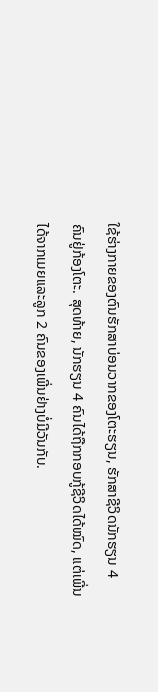ໃຊ້ຮ່າງກາຍຂອງຕົນຮັກສາບ່ອນວາກຂອງໂຕະຮຽນ, ຮັກສາຊີວິດນັກຮຽນ 4 ຄົນຢູ່ກ້ອງໂຕະ. ສຸດທ້າຍ, ນັກຮຽນ 4 ຄົນໄດ້ຖືກກອບກູ້ຊີວິດໄດ້ໝົດ, ແຕ່ເພີ່ນໄດ້ຈາກເມຍແລະລູກ 2 ຄົນຂອງເພີ່ນຢ່າງບໍ່ມີວັນກັບ.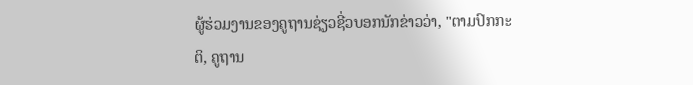ຜູ້ຮ່ວມງານຂອງຄູຖານຊ່ຽວຊີ່ວບອກນັກຂ່າວວ່າ, "ຕາມປົກກະຕິ, ຄູຖານ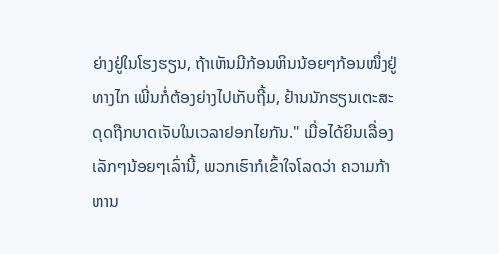ຍ່າງຢູ່ໃນໂຮງຮຽນ, ຖ້າເຫັນມີກ້ອນຫິນນ້ອຍໆກ້ອນໜຶ່ງຢູ່ທາງໄກ ເພີ່ນກໍ່ຕ້ອງຍ່າງໄປເກັບຖີ້ມ, ຢ້ານນັກຮຽນເຕະສະດຸດຖືກບາດເຈັບໃນເວລາຢອກໄຍກັນ." ເມື່ອໄດ້ຍິນເລື່ອງເລັກໆນ້ອຍໆເລົ່ານີ້, ພວກເຮົາກໍເຂົ້າໃຈໂລດວ່າ ຄວາມກ້າຫານ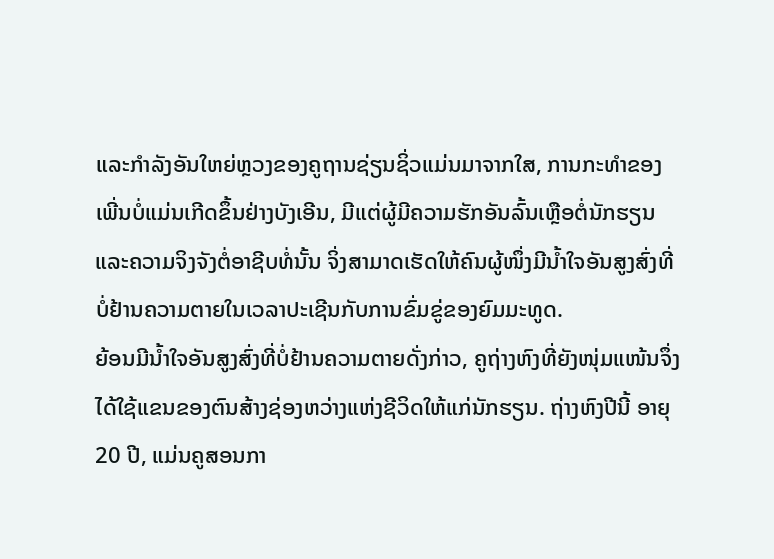ແລະກຳລັງອັນໃຫຍ່ຫຼວງຂອງຄູຖານຊ່ຽນຊິ່ວແມ່ນມາຈາກໃສ, ການກະທຳຂອງເພີ່ນບໍ່ແມ່ນເກີດຂຶ້ນຢ່າງບັງເອີນ, ມີແຕ່ຜູ້ມີຄວາມຮັກອັນລົ້ນເຫຼືອຕໍ່ນັກຮຽນແລະຄວາມຈິງຈັງຕໍ່ອາຊີບທໍ່ນັ້ນ ຈິ່ງສາມາດເຮັດໃຫ້ຄົນຜູ້ໜຶ່ງມີນ້ຳໃຈອັນສູງສົ່ງທີ່ບໍ່ຢ້ານຄວາມຕາຍໃນເວລາປະເຊີນກັບການຂົ່ມຂູ່ຂອງຍົມມະທູດ.
ຍ້ອນມີນ້ຳໃຈອັນສູງສົ່ງທີ່ບໍ່ຢ້ານຄວາມຕາຍດັ່ງກ່າວ, ຄູຖ່າງຫົງທີ່ຍັງໜຸ່ມແໜ້ນຈຶ່ງໄດ້ໃຊ້ແຂນຂອງຕົນສ້າງຊ່ອງຫວ່າງແຫ່ງຊີວິດໃຫ້ແກ່ນັກຮຽນ. ຖ່າງຫົງປີນີ້ ອາຍຸ 20 ປີ, ແມ່ນຄູສອນກາ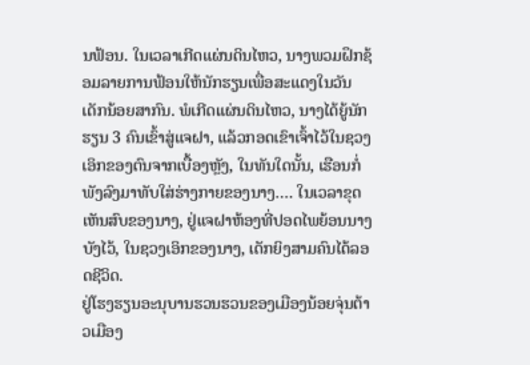ນຟ້ອນ. ໃນເວລາເກີດແຜ່ນດິນໄຫວ, ນາງພວມຝຶກຊ້ອມລາຍການຟ້ອນໃຫ້ນັກຮຽນເພື່ອສະແດງໃນວັນເດັກນ້ອຍສາກົນ. ພໍເກີດແຜ່ນດິນໄຫວ, ນາງໄດ້ຍູ້ນັກຮຽນ 3 ຄົນເຂົ້າສູ່ແຈຝາ, ແລ້ວກອດເຂົາເຈົ້າໄວ້ໃນຊວງເອິກຂອງຕົນຈາກເບື້ອງຫຼັງ, ໃນທັນໃດນັ້ນ, ເຮືອນກໍ່ພັງລົງມາທັບໃສ່ຮ່າງກາຍຂອງນາງ…. ໃນເວລາຂຸດເຫັນສົບຂອງນາງ, ຢູ່ແຈຝາຫ້ອງທີ່ປອດໄພຍ້ອນນາງບັງໄວ້, ໃນຊວງເອິກຂອງນາງ, ເດັກຍິງສາມຄົນໄດ້ລອດຊີວິດ.
ຢູ່ໂຮງຮຽນອະນຸບານຮວນຮວນຂອງເມືອງນ້ອຍຈຸ່ນຕ້າວເມືອງ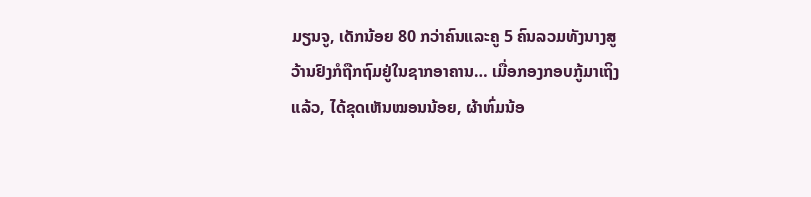ມຽນຈູ, ເດັກນ້ອຍ 80 ກວ່າຄົນແລະຄູ 5 ຄົນລວມທັງນາງສູວ້ານຢົງກໍຖືກຖົມຢູ່ໃນຊາກອາຄານ… ເມື່ອກອງກອບກູ້ມາເຖິງແລ້ວ, ໄດ້ຂຸດເຫັນໝອນນ້ອຍ, ຜ້າຫົ່ມນ້ອ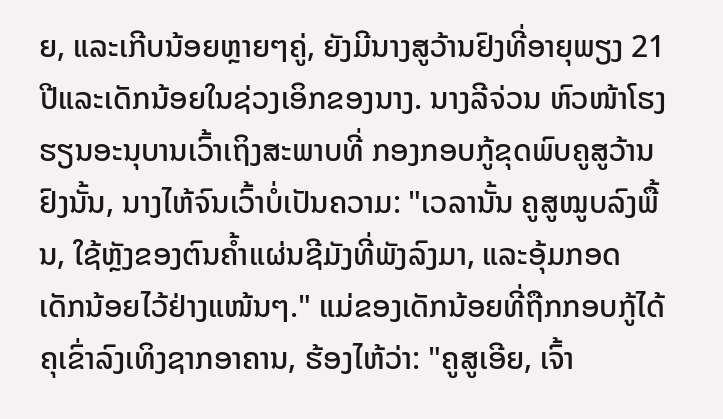ຍ, ແລະເກີບນ້ອຍຫຼາຍໆຄູ່, ຍັງມີນາງສູວ້ານຢົງທີ່ອາຍຸພຽງ 21 ປີແລະເດັກນ້ອຍໃນຊ່ວງເອິກຂອງນາງ. ນາງລີຈ່ວນ ຫົວໜ້າໂຮງຮຽນອະນຸບານເວົ້າເຖິງສະພາບທີ່ ກອງກອບກູ້ຂຸດພົບຄູສູວ້ານຢົງນັ້ນ, ນາງໄຫ້ຈົນເວົ້າບໍ່ເປັນຄວາມ: "ເວລານັ້ນ ຄູສູໝູບລົງພື້ນ, ໃຊ້ຫຼັງຂອງຕົນຄໍ້າແຜ່ນຊີມັງທີ່ພັງລົງມາ, ແລະອຸ້ມກອດເດັກນ້ອຍໄວ້ຢ່າງແໜ້ນໆ." ແມ່ຂອງເດັກນ້ອຍທີ່ຖືກກອບກູ້ໄດ້ຄຸເຂົ່າລົງເທິງຊາກອາຄານ, ຮ້ອງໄຫ້ວ່າ: "ຄູສູເອີຍ, ເຈົ້າ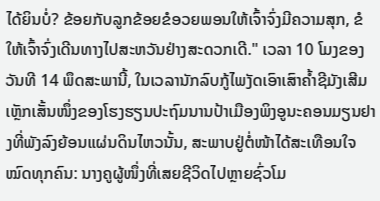ໄດ້ຍິນບໍ່? ຂ້ອຍກັບລູກຂ້ອຍຂໍອວຍພອນໃຫ້ເຈົ້າຈົ່ງມີຄວາມສຸກ, ຂໍໃຫ້ເຈົ້າຈົ່ງເດີນທາງໄປສະຫວັນຢ່າງສະດວກເດີ." ເວລາ 10 ໂມງຂອງວັນທີ 14 ພຶດສະພານີ້, ໃນເວລານັກລົບກູ້ໄພງັດເອົາເສົາຄໍ້າຊີມັງເສີມເຫຼັກເສັ້ນໜຶ່ງຂອງໂຮງຮຽນປະຖົມນານປ້າເມືອງພິງອູນະຄອນມຽນຢາງທີ່ພັງລົງຍ້ອນແຜ່ນດິນໄຫວນັ້ນ, ສະພາບຢູ່ຕໍ່ໜ້າໄດ້ສະເທືອນໃຈໝົດທຸກຄົນ: ນາງຄູຜູ້ໜຶ່ງທີ່ເສຍຊີວິດໄປຫຼາຍຊົ່ວໂມ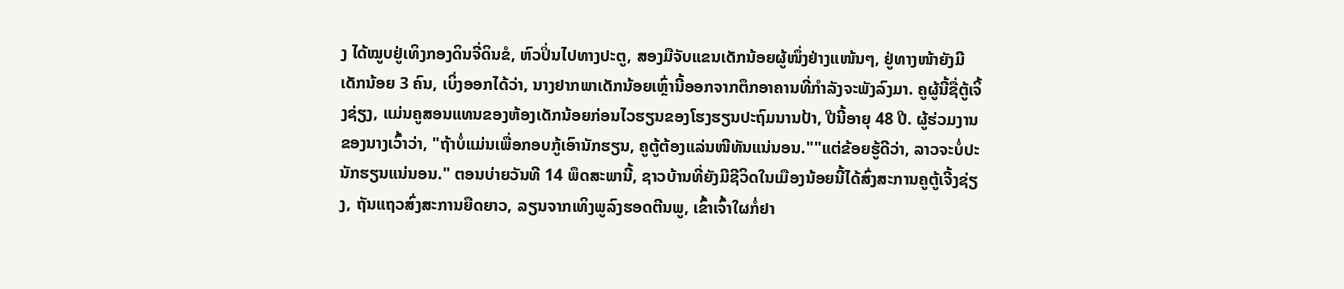ງ ໄດ້ໝູບຢູ່ເທິງກອງດິນຈີ່ດິນຂໍ, ຫົວປິ່ນໄປທາງປະຕູ, ສອງມືຈັບແຂນເດັກນ້ອຍຜູ້ໜຶ່ງຢ່າງແໜ້ນໆ, ຢູ່ທາງໜ້າຍັງມີເດັກນ້ອຍ 3 ຄົນ, ເບິ່ງອອກໄດ້ວ່າ, ນາງຢາກພາເດັກນ້ອຍເຫຼົ່ານີ້ອອກຈາກຕຶກອາຄານທີ່ກຳລັງຈະພັງລົງມາ. ຄູຜູ້ນີ້ຊື່ຕູ້ເຈິ້ງຊ່ຽງ, ແມ່ນຄູສອນແທນຂອງຫ້ອງເດັກນ້ອຍກ່ອນໄວຮຽນຂອງໂຮງຮຽນປະຖົມນານປ້າ, ປີນີ້ອາຍຸ 48 ປີ. ຜູ້ຮ່ວມງານຂອງນາງເວົ້າວ່າ, "ຖ້າບໍ່ແມ່ນເພື່ອກອບກູ້ເອົານັກຮຽນ, ຄູຕູ້ຕ້ອງແລ່ນໜີທັນແນ່ນອນ.""ແຕ່ຂ້ອຍຮູ້ດີວ່າ, ລາວຈະບໍ່ປະນັກຮຽນແນ່ນອນ." ຕອນບ່າຍວັນທີ 14 ພຶດສະພານີ້, ຊາວບ້ານທີ່ຍັງມີຊີວິດໃນເມືອງນ້ອຍນີ້ໄດ້ສົ່ງສະການຄູຕູ້ເຈີ້ງຊ່ຽງ, ຖັນແຖວສົ່ງສະການຍືດຍາວ, ລຽນຈາກເທິງພູລົງຮອດຕີນພູ, ເຂົ້າເຈົ້າໃຜກໍ່ຢາ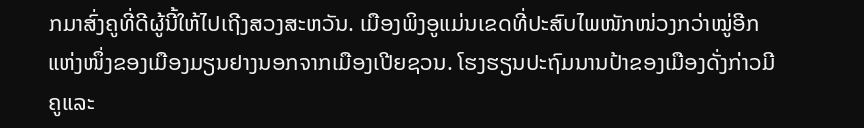ກມາສົ່ງຄູທີ່ດີຜູ້ນີ້ໃຫ້ໄປເຖີງສວງສະຫວັນ. ເມືອງພິງອູແມ່ນເຂດທີ່ປະສົບໄພໜັກໜ່ວງກວ່າໝູ່ອີກແຫ່ງໜຶ່ງຂອງເມືອງມຽນຢາງນອກຈາກເມືອງເປີຍຊວນ. ໂຮງຮຽນປະຖົມນານປ້າຂອງເມືອງດັ່ງກ່າວມີຄູແລະ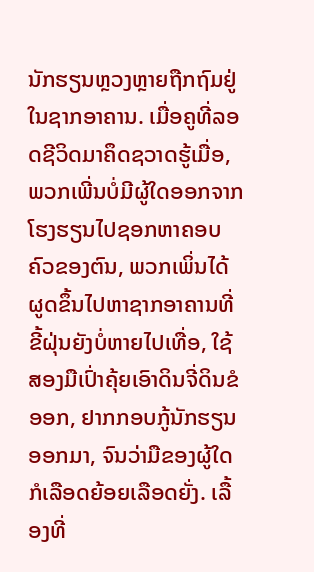ນັກຮຽນຫຼວງຫຼາຍຖືກຖົມຢູ່ໃນຊາກອາຄານ. ເມື່ອຄູທີ່ລອດຊີວິດມາຄຶດຊວາດຮູ້ເມື່ອ, ພວກເພີ່ນບໍ່ມີຜູ້ໃດອອກຈາກໂຮງຮຽນໄປຊອກຫາຄອບຄົວຂອງຕົນ, ພວກເພິ່ນໄດ້ຜູດຂຶ້ນໄປຫາຊາກອາຄານທີ່ຂີ້ຝຸ່ນຍັງບໍ່ຫາຍໄປເທື່ອ, ໃຊ້ສອງມືເປົ່າຄຸ້ຍເອົາດິນຈີ່ດິນຂໍອອກ, ຢາກກອບກູ້ນັກຮຽນອອກມາ, ຈົນວ່າມືຂອງຜູ້ໃດກໍເລືອດຍ້ອຍເລືອດຍັ່ງ. ເລື້ອງທີ່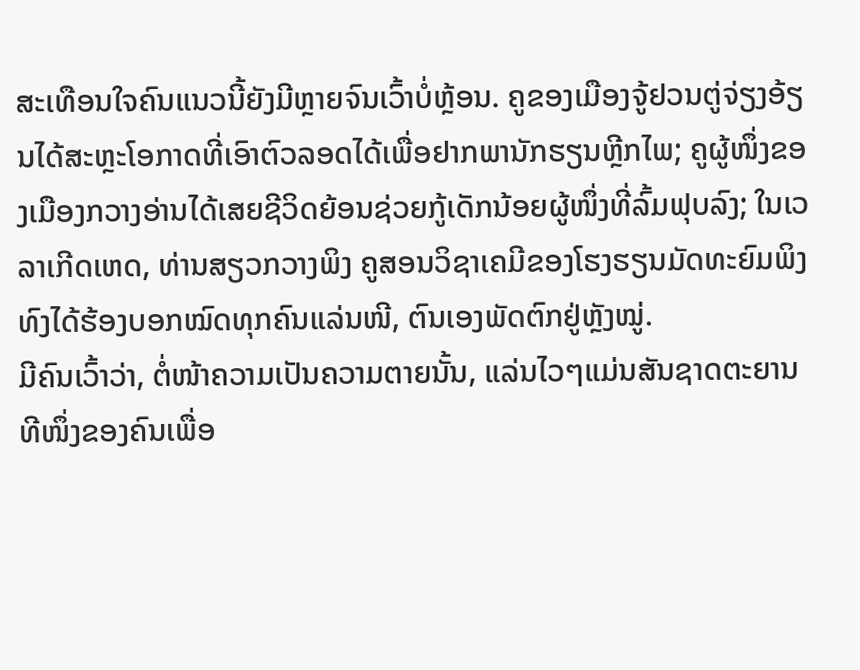ສະເທືອນໃຈຄົນແນວນີ້ຍັງມີຫຼາຍຈົນເວົ້າບໍ່ຫຼ້ອນ. ຄູຂອງເມືອງຈູ້ຢວນຕູ່ຈ່ຽງອ້ຽນໄດ້ສະຫຼະໂອກາດທີ່ເອົາຕົວລອດໄດ້ເພື່ອຢາກພານັກຮຽນຫຼີກໄພ; ຄູຜູ້ໜຶ່ງຂອງເມືອງກວາງອ່ານໄດ້ເສຍຊີວິດຍ້ອນຊ່ວຍກູ້ເດັກນ້ອຍຜູ້ໜຶ່ງທີ່ລົ້ມຟຸບລົງ; ໃນເວລາເກີດເຫດ, ທ່ານສຽວກວາງພິງ ຄູສອນວິຊາເຄມີຂອງໂຮງຮຽນມັດທະຍົມພິງທົງໄດ້ຮ້ອງບອກໝົດທຸກຄົນແລ່ນໜີ, ຕົນເອງພັດຕົກຢູ່ຫຼັງໝູ່.
ມີຄົນເວົ້າວ່າ, ຕໍ່ໜ້າຄວາມເປັນຄວາມຕາຍນັ້ນ, ແລ່ນໄວໆແມ່ນສັນຊາດຕະຍານທີໜຶ່ງຂອງຄົນເພື່ອ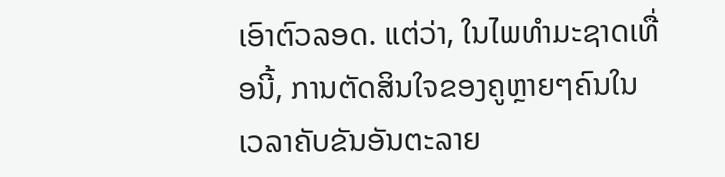ເອົາຕົວລອດ. ແຕ່ວ່າ, ໃນໄພທຳມະຊາດເທື່ອນີ້, ການຕັດສິນໃຈຂອງຄູຫຼາຍໆຄົນໃນເວລາຄັບຂັນອັນຕະລາຍ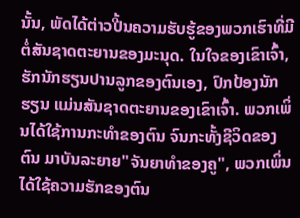ນັ້ນ, ພັດໄດ້ຕ່າວປີ້ນຄວາມຮັບຮູ້ຂອງພວກເຮົາທີ່ມີຕໍ່ສັນຊາດຕະຍານຂອງມະນຸດ. ໃນໃຈຂອງເຂົາເຈົ້າ, ຮັກນັກຮຽນປານລູກຂອງຕົນເອງ, ປົກປ້ອງນັກຮຽນ ແມ່ນສັນຊາດຕະຍານຂອງເຂົາເຈົ້າ. ພວກເພິ່ນໄດ້ໃຊ້ການກະທຳຂອງຕົນ ຈົນກະທັ້ງຊີວິດຂອງຕົນ ມາບັນລະຍາຍ"ຈັນຍາທຳຂອງຄູ", ພວກເພິ່ນໄດ້ໃຊ້ຄວາມຮັກຂອງຕົນ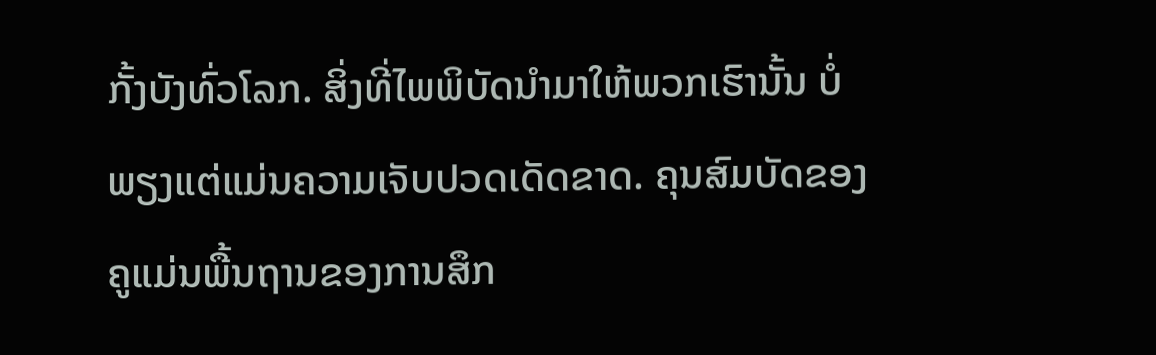ກັ້ງບັງທົ່ວໂລກ. ສິ່ງທີ່ໄພພິບັດນຳມາໃຫ້ພວກເຮົານັ້ນ ບໍ່ພຽງແຕ່ແມ່ນຄວາມເຈັບປວດເດັດຂາດ. ຄຸນສົມບັດຂອງຄູແມ່ນພື້ນຖານຂອງການສຶກ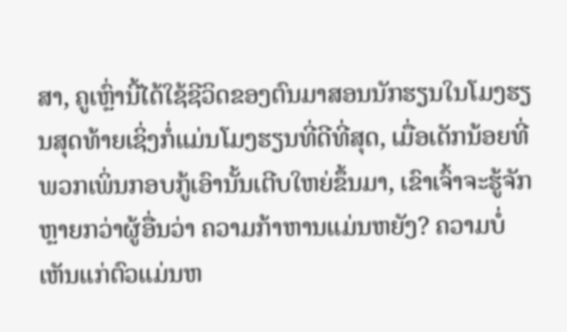ສາ, ຄູເຫຼົ່ານີ້ໄດ້ໃຊ້ຊີວິດຂອງຕົນມາສອນນັກຮຽນໃນໂມງຮຽນສຸດທ້າຍເຊິ່ງກໍ່ແມ່ນໂມງຮຽນທີ່ດີທີ່ສຸດ, ເມື່ອເດັກນ້ອຍທີ່ພວກເພິ່ນກອບກູ້ເອົານັ້ນເຕີບໃຫຍ່ຂຶ້ນມາ, ເຂົາເຈົ້າຈະຮູ້ຈັກຫຼາຍກວ່າຜູ້ອື່ນວ່າ ຄວາມກ້າຫານແມ່ນຫຍັງ? ຄວາມບໍ່ເຫັນແກ່ຕົວແມ່ນຫ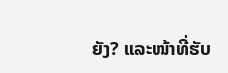ຍັງ? ແລະໜ້າທີ່ຮັບ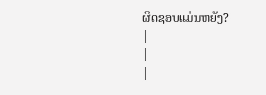ຜິດຊອບແມ່ນຫຍັງ?
|
|
|